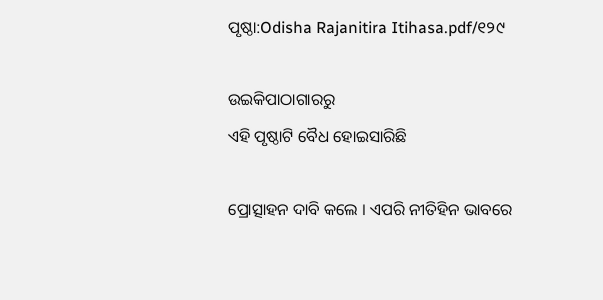ପୃଷ୍ଠା:Odisha Rajanitira Itihasa.pdf/୧୨୯

ଉଇକିପାଠାଗାର‌ରୁ
ଏହି ପୃଷ୍ଠାଟି ବୈଧ ହୋଇସାରିଛି

ପ୍ରୋତ୍ସାହନ ଦାବି କଲେ । ଏପରି ନୀତିହିନ ଭାବରେ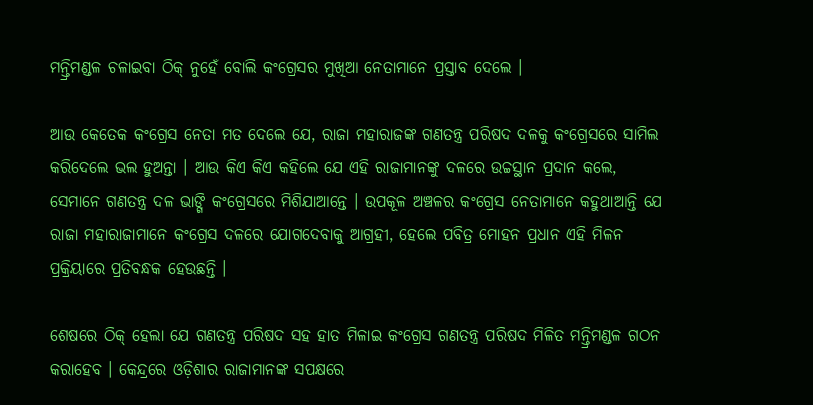ମନ୍ତ୍ରିମଣ୍ଡଳ ଚଳାଇବା ଠିକ୍‍ ନୁହେଁ ବୋଲି କଂଗ୍ରେସର ମୁଖିଆ ନେତାମାନେ ପ୍ରସ୍ତାବ ଦେଲେ ।

ଆଉ କେତେକ କଂଗ୍ରେସ ନେତା ମତ ଦେଲେ ଯେ, ରାଜା ମହାରାଜଙ୍କ ଗଣତନ୍ତ୍ର ପରିଷଦ ଦଳକୁ କଂଗ୍ରେସରେ ସାମିଲ କରିଦେଲେ ଭଲ ହୁଅନ୍ତା । ଆଉ କିଏ କିଏ କହିଲେ ଯେ ଏହି ରାଜାମାନଙ୍କୁ ଦଳରେ ଉଚ୍ଚସ୍ଥାନ ପ୍ରଦାନ କଲେ, ସେମାନେ ଗଣତନ୍ତ୍ର ଦଳ ଭାଙ୍ଗି କଂଗ୍ରେସରେ ମିଶିଯାଆନ୍ତେ । ଉପକୂଳ ଅଞ୍ଚଳର କଂଗ୍ରେସ ନେତାମାନେ କହୁଥାଆନ୍ତି ଯେ ରାଜା ମହାରାଜାମାନେ କଂଗ୍ରେସ ଦଳରେ ଯୋଗଦେବାକୁ ଆଗ୍ରହୀ, ହେଲେ ପବିତ୍ର ମୋହନ ପ୍ରଧାନ ଏହି ମିଳନ ପ୍ରକ୍ରିୟାରେ ପ୍ରତିବନ୍ଧକ ହେଉଛନ୍ତି ।

ଶେଷରେ ଠିକ୍‍ ହେଲା ଯେ ଗଣତନ୍ତ୍ର ପରିଷଦ ସହ ହାତ ମିଳାଇ କଂଗ୍ରେସ ଗଣତନ୍ତ୍ର ପରିଷଦ ମିଳିତ ମନ୍ତ୍ରିମଣ୍ଡଳ ଗଠନ କରାହେବ । କେନ୍ଦ୍ରରେ ଓଡ଼ିଶାର ରାଜାମାନଙ୍କ ସପକ୍ଷରେ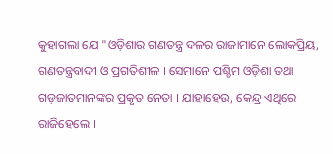କୁହାଗଲା ଯେ "ଓଡ଼ିଶାର ଗଣତନ୍ତ୍ର ଦଳର ରାଜାମାନେ ଲୋକପ୍ରିୟ, ଗଣତନ୍ତ୍ରବାଦୀ ଓ ପ୍ରଗତିଶୀଳ । ସେମାନେ ପଶ୍ଚିମ ଓଡ଼ିଶା ତ‌ଥା ଗଡ଼ଜାତମାନଙ୍କର ପ୍ରକୃତ ନେତା । ଯାହାହେଉ, କେନ୍ଦ୍ର ଏଥିରେ ରାଜିହେଲେ ।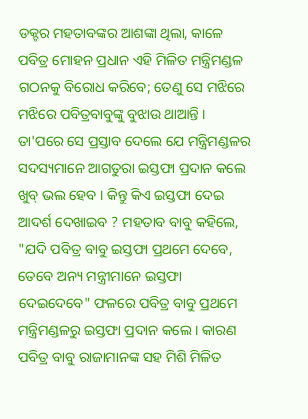ଡକ୍ଟର ମହତାବଙ୍କର ଆଶଙ୍କା ଥିଲା, କାଳେ ପବିତ୍ର ମୋହନ ପ୍ରଧାନ ଏହି ମିଳିତ ମନ୍ତ୍ରିମଣ୍ଡଳ ଗଠନକୁ ବିରୋଧ କରିବେ; ତେଣୁ ସେ ମଝିରେ ମଝିରେ ପବିତ୍ରବାବୁଙ୍କୁ ବୁଝାଉ ଥାଆନ୍ତି । ତା'ପରେ ସେ ପ୍ରସ୍ତାବ ଦେଲେ ଯେ ମନ୍ତ୍ରିମଣ୍ଡଳର ସଦସ୍ୟମାନେ ଆଗତୁରା ଇସ୍ତଫା ପ୍ରଦାନ କଲେ ଖୁବ୍‍ ଭଲ ହେବ । କିନ୍ତୁ କିଏ ଇସ୍ତଫା ଦେଇ ଆଦର୍ଶ ଦେଖାଇବ ? ମହତାବ ବାବୁ କହିଲେ, "ଯଦି ପବିତ୍ର ବାବୁ ଇସ୍ତଫା ପ୍ରଥମେ ଦେବେ, ତେବେ ଅନ୍ୟ ମନ୍ତ୍ରୀମାନେ ଇସ୍ତଫା ଦେଇଦେବେ" ଫଳରେ ପବିତ୍ର ବାବୁ ପ୍ରଥମେ ମନ୍ତ୍ରିମଣ୍ଡଳରୁ ଇସ୍ତଫା ପ୍ରଦାନ କଲେ । କାରଣ ପବିତ୍ର ବାବୁ ରାଜାମାନଙ୍କ ସହ ମିଶି ମିଳିତ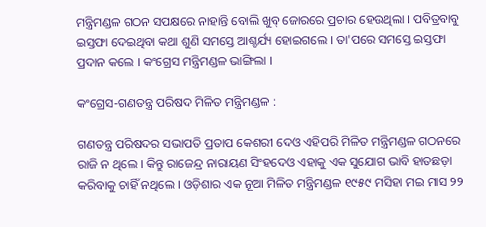ମନ୍ତ୍ରିମଣ୍ଡଳ ଗଠନ ସପକ୍ଷରେ ନାହାନ୍ତି ବୋଲି ଖୁବ୍‍ ଜୋରରେ ପ୍ରଚାର ହେଉଥିଲା । ପବିତ୍ରବାବୁ ଇସ୍ତଫା ଦେଇଥିବା କଥା ଶୁଣି ସମସ୍ତେ ଆଶ୍ଚର୍ଯ୍ୟ ହୋଇଗଲେ । ତା'ପରେ ସମସ୍ତେ ଇସ୍ତଫା ପ୍ରଦାନ କଲେ । କଂଗ୍ରେସ ମନ୍ତ୍ରିମଣ୍ଡଳ ଭାଙ୍ଗିଲା ।

କଂଗ୍ରେସ-ଗଣତନ୍ତ୍ର ପରିଷଦ ମିଳିତ ମନ୍ତ୍ରିମଣ୍ଡଳ :

ଗଣତନ୍ତ୍ର ପରିଷଦର ସଭାପତି ପ୍ରତାପ କେଶରୀ ଦେଓ ଏହିପରି ମିଳିତ ମନ୍ତ୍ରିମଣ୍ଡଳ ଗଠନରେ ରାଜି ନ ଥିଲେ । କିନ୍ତୁ ରାଜେନ୍ଦ୍ର ନାରାୟଣ ସିଂହଦେଓ ଏହାକୁ ଏକ ସୁଯୋଗ ଭାବି ହାତଛଡ଼ା କରିବାକୁ ଚାହିଁ ନଥିଲେ । ଓଡ଼ିଶାର ଏକ ନୂଆ ମିଳିତ ମନ୍ତ୍ରିମଣ୍ଡଳ ୧୯୫୯ ମସିହା ମଇ ମାସ ୨୨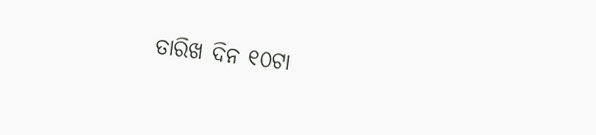ତାରିଖ ଦିନ ୧୦ଟା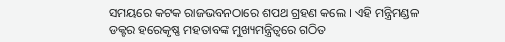ସମୟରେ କଟକ ରାଜଭବନଠାରେ ଶପଥ ଗ୍ରହଣ କଲେ । ଏହି ମନ୍ତ୍ରିମଣ୍ଡଳ ଡକ୍ଟର ହରେକୃଷ୍ଣ ମହତାବଙ୍କ ମୁଖ୍ୟମନ୍ତ୍ରିତ୍ୱରେ ଗଠିତ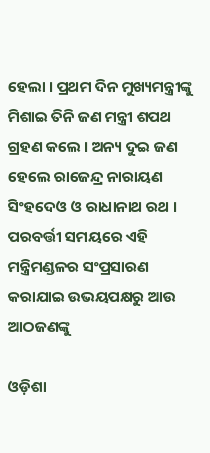ହେଲା । ପ୍ରଥମ ଦିନ ମୁଖ୍ୟମନ୍ତ୍ରୀଙ୍କୁ ମିଶାଇ ତିନି ଜଣ ମନ୍ତ୍ରୀ ଶପଥ ଗ୍ରହଣ କଲେ । ଅନ୍ୟ ଦୁଇ ଜଣ ହେଲେ ରାଜେନ୍ଦ୍ର ନାରାୟଣ ସିଂହଦେଓ ଓ ରାଧାନାଥ ରଥ । ପରବର୍ତ୍ତୀ ସମୟରେ ଏହି ମନ୍ତ୍ରିମଣ୍ଡଳର ସଂପ୍ରସାରଣ କରାଯାଇ ଉଭୟପକ୍ଷରୁ ଆଉ ଆଠଜଣଙ୍କୁ

ଓଡ଼ିଶା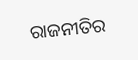ରାଜନୀତିର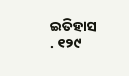ଇତିହାସ . ୧୨୯